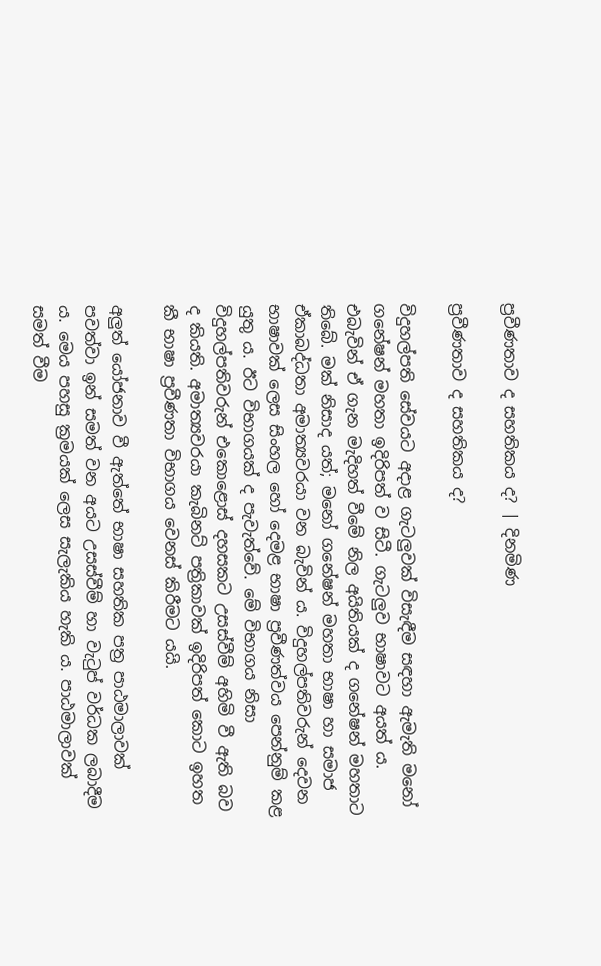ප්‍රවීණතාව ද සහතිකය ද? | දිනමිණ

ප්‍රවීණතාව ද සහතිකය ද?

විදුහල්පති සේවයට අදාළ ගැටලුවක් විසැඳීම සඳහා ඇමැති මනෝ ගනේෂන් මහතා ඉදිරිපත් ව සිටී. ගැටලුව භාෂාවට අයත් ය. එබැවින් ඒ ගැන මැදිහත් වීමේ නිල අයිතියක් ද ගනේෂන් මහතාට තිබේ. මක් නිසාද යත්; මනෝ ගනේෂන් මහතා භාෂා හා සමාජ ඒකාබද්ධතා අමාත්‍යවරයා වන බැවින් ය. විදුහල්පතිවරුන් දෙවන භාෂාවක් ලෙස සිංහල හෝ දෙමළ භාෂා ප්‍රවීණත්වය පෙන්නුම් කළ යුතු ය. ඊට විභාගයක් ද පැවැත්වේ. මේ විභාගය නිසා විදුහල්පතිවරුන් එකොළොස් දහසකට උසස්වීම් අහිමි වී ඇති බව ද කියති. අමාත්‍යවරයා කැබිනට් පත්‍රිකාවක් ඉදිරිපත් කොට ඉහත කී භාෂා ප්‍රවීණතා විභාගය වෙනස් කිරීමට යයි.

අලුත් යෝජනාව වී ඇත්තේ භාෂා සහතික පත්‍ර පාඨමාලාවක් පවත්වා ඉන් සමත් වන අයට උසස්වීම් හා වැටුප් වර්ධක ලබාදීම ය. මෙය පහසු ක්‍රමයක් ලෙස සැලැකිය හැකි ය. පාඨමාලාවක් සමත් වීම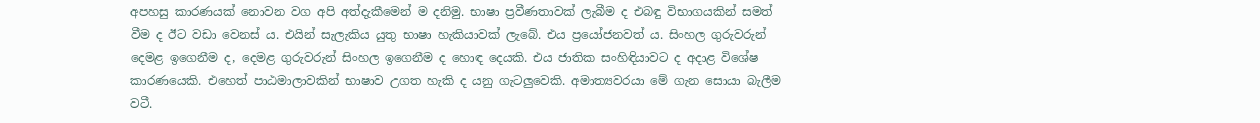අපහසු කාරණයක් නොවන වග අපි අත්දැකීමෙන් ම දනිමු. භාෂා ප්‍රවීණතාවක් ලැබීම ද එබඳු විභාගයකින් සමත් වීම ද ඊට වඩා වෙනස් ය. එයින් සැලැකිය යුතු භාෂා හැකියාවක් ලැබේ. එය ප්‍රයෝජනවත් ය. සිංහල ගුරුවරුන් දෙමළ ඉගෙනීම ද, දෙමළ ගුරුවරුන් සිංහල ඉගෙනීම ද හොඳ දෙයකි. එය ජාතික සංහිඳියාවට ද අදාළ විශේෂ කාරණයෙකි. එහෙත් පාඨමාලාවකින් භාෂාව උගත හැකි ද යනු ගැටලුවෙකි. අමාත්‍යවරයා මේ ගැන සොයා බැලීම වටී.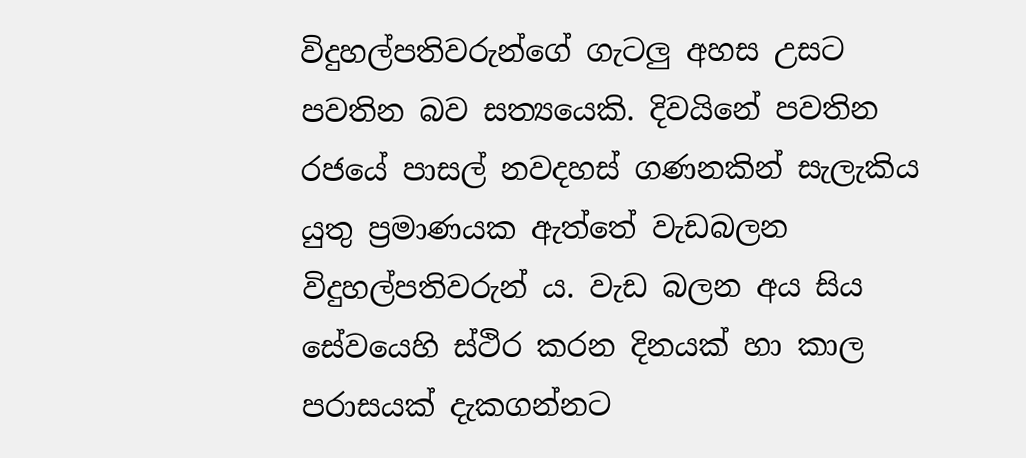විදුහල්පතිවරුන්ගේ ගැටලු අහස උසට පවතින බව සත්‍යයෙකි. දිවයිනේ පවතින රජයේ පාසල් නවදහස් ගණනකින් සැලැකිය යුතු ප්‍රමාණයක ඇත්තේ වැඩබලන විදුහල්පතිවරුන් ය. වැඩ බලන අය සිය සේවයෙහි ස්ථිර කරන දිනයක් හා කාල පරාසයක් දැකගන්නට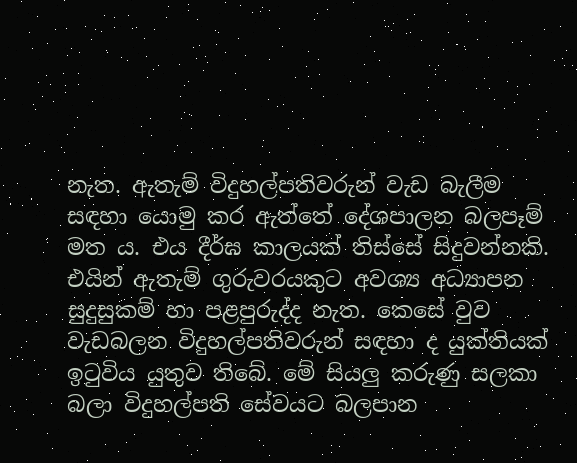නැත. ඇතැම් විදුහල්පතිවරුන් වැඩ බැලීම සඳහා යොමු කර ඇත්තේ දේශපාලන බලපෑම් මත ය. එය දීර්ඝ කාලයක් තිස්සේ සිදුවන්නකි. එයින් ඇතැම් ගුරුවරයකුට අවශ්‍ය අධ්‍යාපන සුදුසුකම් හා පළපුරුද්ද නැත. කෙසේ වුව වැඩබලන විදුහල්පතිවරුන් සඳහා ද යුක්තියක් ඉටුවිය යුතුව තිබේ. මේ සියලු කරුණු සලකා බලා විදුහල්පති සේවයට බලපාන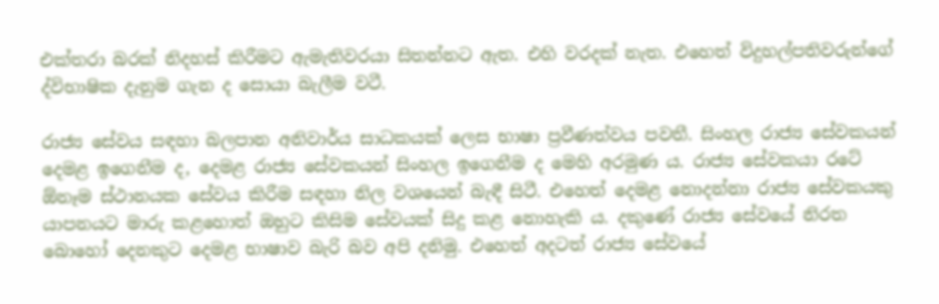එක්තරා බරක් නිදහස් කිරීමට ඇමැතිවරයා සිතන්නට ඇත. එහි වරදක් නැත. එහෙත් විදුහල්පතිවරුන්ගේ ද්විභාෂික දැනුම ගැන ද සොයා බැලීම වටී.

රාජ්‍ය සේවය සඳහා බලපාන අනිවාර්ය සාධකයක් ලෙස භාෂා ප්‍රවීණත්වය පවතී. සිංහල රාජ්‍ය සේවකයන් දෙමළ ඉගෙනීම ද, දෙමළ රාජ්‍ය සේවකයන් සිංහල ඉගෙනීම ද මෙහි අරමුණ ය. රාජ්‍ය සේවකයා රටේ ඕනෑම ස්ථානයක සේවය කිරීම සඳහා නිල වශයෙන් බැඳී සිටී. එහෙත් දෙමළ නොදන්නා රාජ්‍ය සේවකයකු යාපනයට මාරු කළහොත් ඔහුට කිසිම සේවයක් සිදු කළ නොහැකි ය. දකුණේ රාජ්‍ය සේවයේ නිරත බොහෝ දෙනකුට දෙමළ භාෂාව බැරි බව අපි දනිමු. එහෙත් අදටත් රාජ්‍ය සේවයේ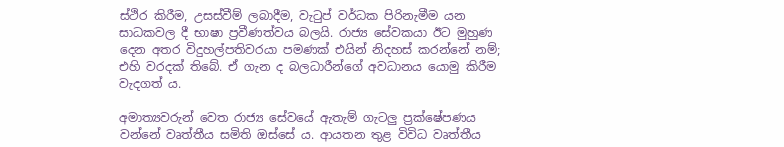ස්ථිර කිරීම, උසස්වීම් ලබාදීම, වැටුප් වර්ධක පිරිනැමීම යන සාධකවල දී භාෂා ප්‍රවීණත්වය බලයි. රාජ්‍ය සේවකයා ඊට මුහුණ දෙන අතර විදුහල්පතිවරයා පමණක් එයින් නිදහස් කරන්නේ නම්; එහි වරදක් තිබේ. ඒ ගැන ද බලධාරීන්ගේ අවධානය යොමු කිරීම වැදගත් ය.

අමාත්‍යවරුන් වෙත රාජ්‍ය සේවයේ ඇතැම් ගැටලු ප්‍රක්ෂේපණය වන්නේ වෘත්තීය සමිති ඔස්සේ ය. ආයතන තුළ විවිධ වෘත්තීය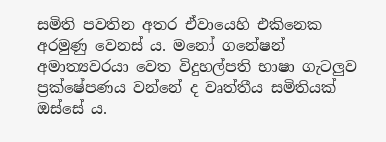සමිති පවතින අතර ඒවායෙහි එකිනෙක අරමුණු වෙනස් ය. මනෝ ගනේෂන් අමාත්‍යවරයා වෙත විදුහල්පති භාෂා ගැටලුව ප්‍රක්ෂේපණය වන්නේ ද වෘත්තීය සමිතියක් ඔස්සේ ය.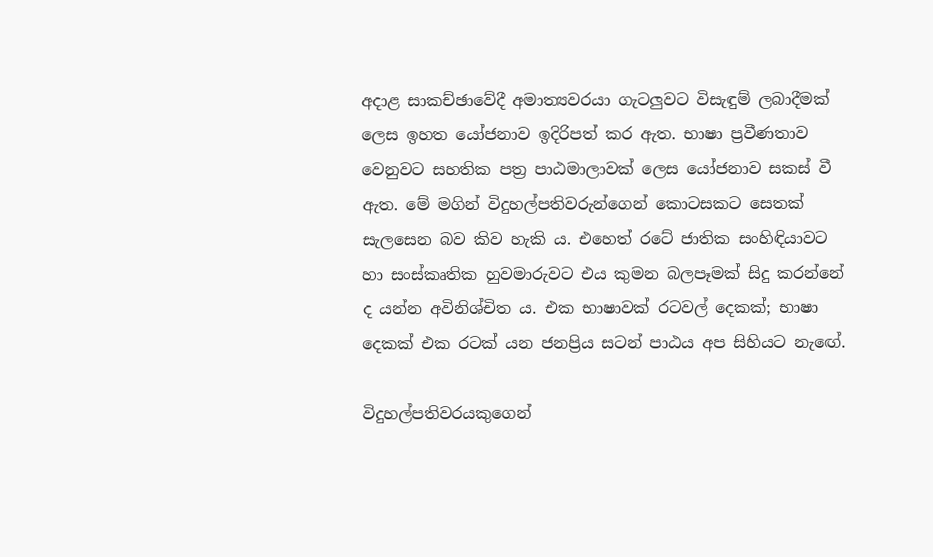අදාළ සාකච්ඡාවේදී අමාත්‍යවරයා ගැටලුවට විසැඳුම් ලබාදීමක් ලෙස ඉහත යෝජනාව ඉදිරිපත් කර ඇත. භාෂා ප්‍රවීණතාව වෙනුවට සහතික පත්‍ර පාඨමාලාවක් ලෙස යෝජනාව සකස් වී ඇත. මේ මගින් විදුහල්පතිවරුන්ගෙන් කොටසකට සෙතක් සැලසෙන බව කිව හැකි ය. එහෙත් රටේ ජාතික සංහිඳියාවට හා සංස්කෘතික හුවමාරුවට එය කුමන බලපෑමක් සිදු කරන්නේ ද යන්න අවිනිශ්චිත ය. එක භාෂාවක් රටවල් දෙකක්; භාෂා දෙකක් එක රටක් යන ජනප්‍රිය සටන් පාඨය අප සිහියට නැ‍ඟේ.

විදුහල්පතිවරයකුගෙන්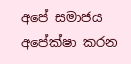අපේ සමාජය අපේක්ෂා කරන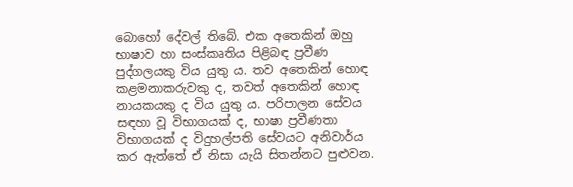බොහෝ දේවල් තිබේ. එක අතෙකින් ඔහු භාෂාව හා සංස්කෘතිය පිළිබඳ ප්‍රවීණ පුද්ගලයකු විය යුතු ය. තව අතෙකින් හොඳ කළමනාකරුවකු ද, තවත් අතෙකින් හොඳ නායකයකු ද විය යුතු ය. පරිපාලන සේවය සඳහා වූ විභාගයක් ද, භාෂා ප්‍රවීණතා විභාගයක් ද විදුහල්පති සේවයට අනිවාර්ය කර ඇත්තේ ඒ නිසා යැයි සිතන්නට පුළුවන.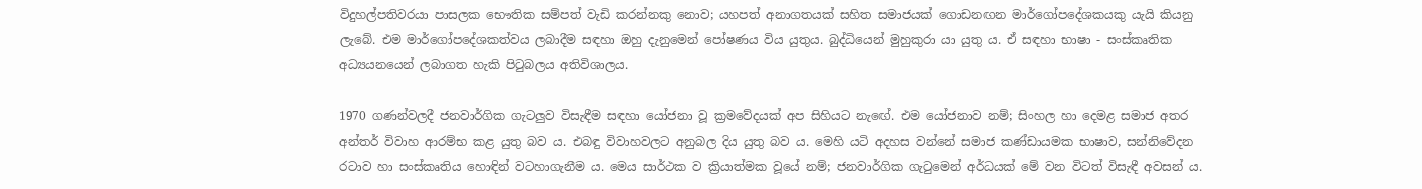විදුහල්පතිවරයා පාසලක භෞතික සම්පත් වැඩි කරන්නකු නොව; යහපත් අනාගතයක් සහිත සමාජයක් ගොඩනඟන මාර්ගෝපදේශකයකු යැයි කියනු ලැබේ. එම මාර්ගෝපදේශකත්වය ලබාදීම සඳහා ඔහු දැනුමෙන් පෝෂණය විය යුතුය. බුද්ධියෙන් මුහුකුරා යා යුතු ය. ඒ සඳහා භාෂා - සංස්කෘතික අධ්‍යයනයෙන් ලබාගත හැකි පිටුබලය අතිවිශාලය.

1970 ගණන්වලදී ජනවාර්ගික ගැටලුව විසැඳීම සඳහා යෝජනා වූ ක්‍රමවේදයක් අප සිහියට නැ‍ඟේ. එම යෝජනාව නම්; සිංහල හා දෙමළ සමාජ අතර අන්තර් විවාහ ආරම්භ කළ යුතු බව ය. එබඳු විවාහවලට අනුබල දිය යුතු බව ය. මෙහි යටි අදහස වන්නේ සමාජ කණ්ඩායමක භාෂාව, සන්නිවේදන රටාව හා සංස්කෘතිය හොඳින් වටහාගැනීම ය. මෙය සාර්ථක ව ක්‍රියාත්මක වූයේ නම්; ජනවාර්ගික ගැටුමෙන් අර්ධයක් මේ වන විටත් විසැඳී අවසන් ය.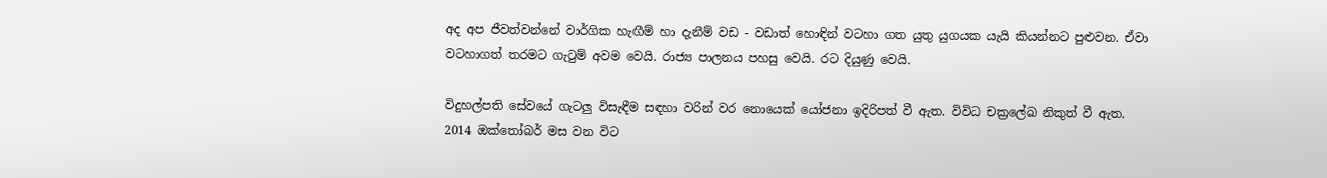අද අප ජීවත්වන්නේ වාර්ගික හැඟීම් හා දැනීම් වඩ - වඩාත් හොඳින් වටහා ගත යුතු යුගයක යැයි කියන්නට පුළුවන. ඒවා වටහාගත් තරමට ගැටුම් අවම වෙයි. රාජ්‍ය පාලනය පහසු වෙයි. රට දියුණු වෙයි.

විදුහල්පති සේවයේ ගැටලු විසැඳීම සඳහා වරින් වර නොයෙක් යෝජනා ඉදිරිපත් වී ඇත. විවිධ චක්‍රලේඛ නිකුත් වී ඇත. 2014 ඔක්තෝබර් මස වන විට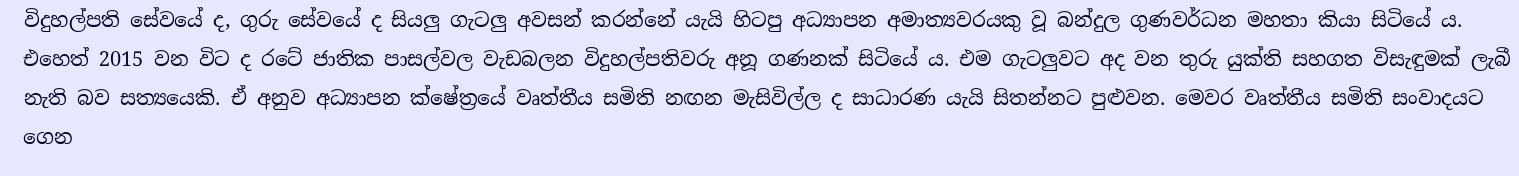විදුහල්පති සේවයේ ද, ගුරු සේවයේ ද සියලු ගැටලු අවසන් කරන්නේ යැයි හිටපු අධ්‍යාපන අමාත්‍යවරයකු වූ බන්දුල ගුණවර්ධන මහතා කියා සිටියේ ය. එහෙත් 2015 වන විට ද රටේ ජාතික පාසල්වල වැඩබලන විදුහල්පතිවරු අනූ ගණනක් සිටියේ ය. එම ගැටලුවට අද වන තුරු යුක්ති සහගත විසැඳුමක් ලැබී නැති බව සත්‍යයෙකි. ඒ අනුව අධ්‍යාපන ක්ෂේත්‍රයේ වෘත්තීය සමිති නඟන මැසිවිල්ල ද සාධාරණ යැයි සිතන්නට පුළුවන. මෙවර වෘත්තීය සමිති සංවාදයට ගෙන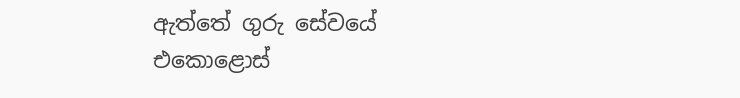ඇත්තේ ගුරු සේවයේ එකොළොස්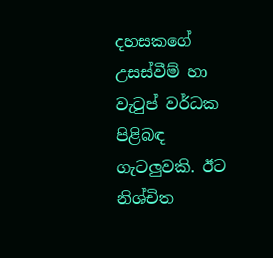දහසකගේ උසස්වීම් හා වැටුප් වර්ධක පිළිබඳ ගැටලුවකි. ඊට නිශ්චිත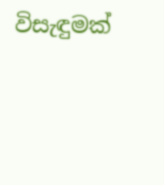විසැඳුමක්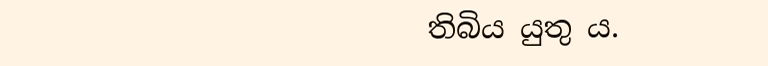තිබිය යුතු ය.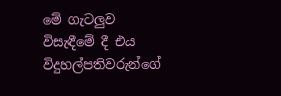මේ ගැටලුව විසැඳීමේ දී එය විදුහල්පතිවරුන්ගේ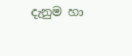දැනුම හා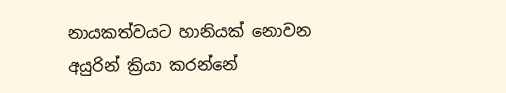නායකත්වයට හානියක් නොවන අයුරින් ක්‍රියා කරන්නේ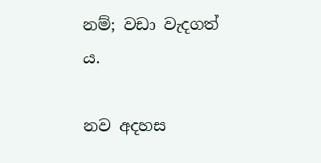නම්; වඩා වැදගත් ය.

නව අදහස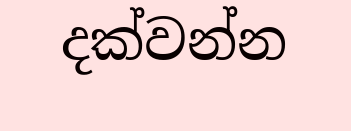දක්වන්න